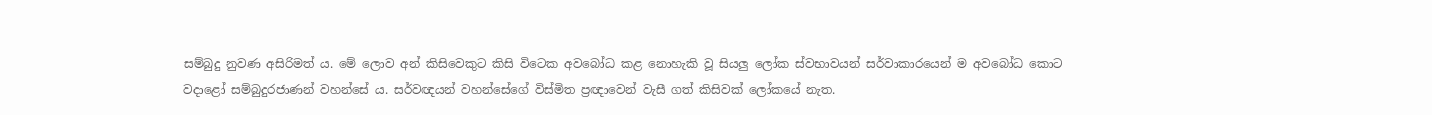සම්බුදු නුවණ අසිරිමත් ය. මේ ලොව අන් කිසිවෙකුට කිසි විටෙක අවබෝධ කළ නොහැකි වූ සියලු ලෝක ස්වභාවයන් සර්වාකාරයෙන් ම අවබෝධ කොට වදාළෝ සම්බුදුරජාණන් වහන්සේ ය. සර්වඥයන් වහන්සේගේ විස්මිත ප්‍රඥාවෙන් වැසී ගත් කිසිවක් ලෝකයේ නැත.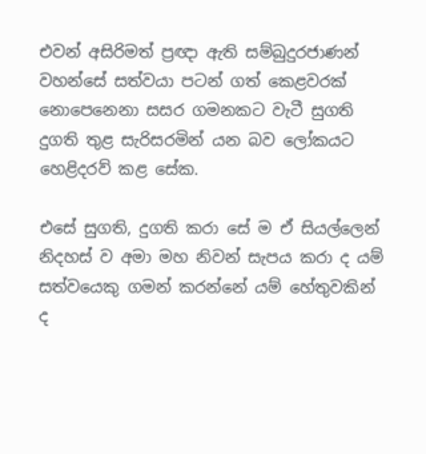එවන් අසිරිමත් ප්‍රඥා ඇති සම්බුදුරජාණන් වහන්සේ සත්වයා පටන් ගත් කෙළවරක් නොපෙනෙනා සසර ගමනකට වැටී සුගති දුගති තුළ සැරිසරමින් යන බව ලෝකයට හෙළිදරව් කළ සේක.

එසේ සුගති, දුගති කරා සේ ම ඒ සියල්ලෙන් නිදහස් ව අමා මහ නිවන් සැපය කරා ද යම් සත්වයෙකු ගමන් කරන්නේ යම් හේතුවකින් ද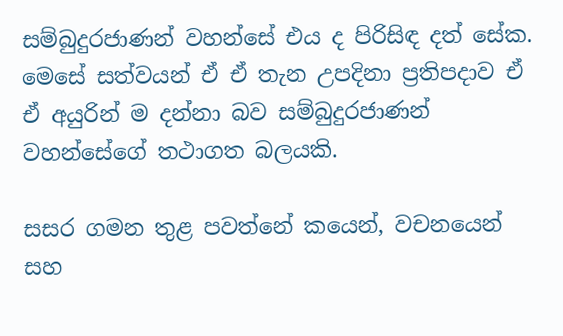සම්බුදුරජාණන් වහන්සේ එය ද පිරිසිඳ දත් සේක. මෙසේ සත්වයන් ඒ ඒ තැන උපදිනා ප්‍රතිපදාව ඒ ඒ අයුරින් ම දන්නා බව සම්බුදුරජාණන් වහන්සේගේ තථාගත බලයකි.

සසර ගමන තුළ පවත්නේ කයෙන්, වචනයෙන් සහ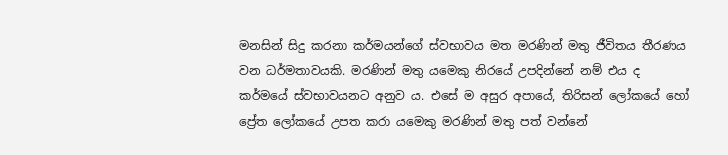මනසින් සිදු කරනා කර්මයන්ගේ ස්වභාවය මත මරණින් මතු ජීවිතය තීරණය වන ධර්මතාවයකි. මරණින් මතු යමෙකු නිරයේ උපදින්නේ නම් එය ද කර්මයේ ස්වභාවයනට අනුව ය. එසේ ම අසුර අපායේ, තිරිසන් ලෝකයේ හෝ ප්‍රේත ලෝකයේ උපත කරා යමෙකු මරණින් මතු පත් වන්නේ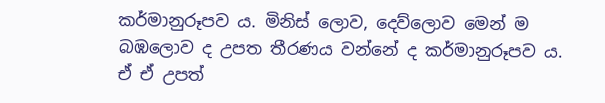කර්මානුරූපව ය. මිනිස් ලොව, දෙව්ලොව මෙන් ම බඹලොව ද උපත තීරණය වන්නේ ද කර්මානුරූපව ය. ඒ ඒ උපත්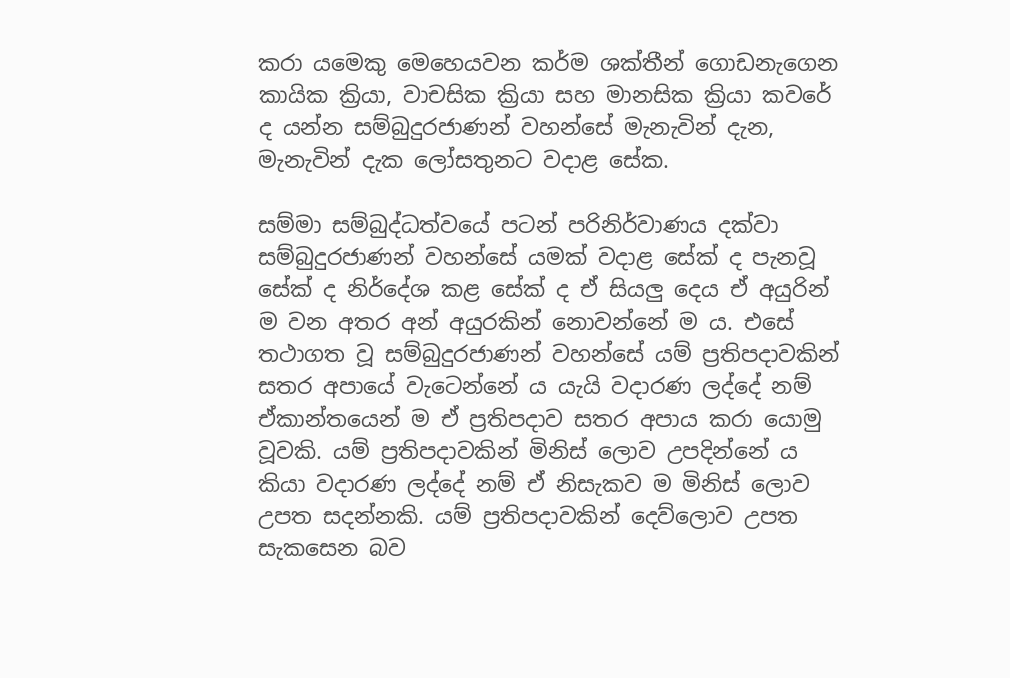කරා යමෙකු මෙහෙයවන කර්ම ශක්තීන් ගොඩනැගෙන කායික ක්‍රියා, වාචසික ක්‍රියා සහ මානසික ක්‍රියා කවරේ ද යන්න සම්බුදුරජාණන් වහන්සේ මැනැවින් දැන, මැනැවින් දැක ලෝසතුනට වදාළ සේක.

සම්මා සම්බුද්ධත්වයේ පටන් පරිනිර්වාණය දක්වා සම්බුදුරජාණන් වහන්සේ යමක් වදාළ සේක් ද පැනවූ සේක් ද නිර්දේශ කළ සේක් ද ඒ සියලු දෙය ඒ අයුරින් ම වන අතර අන් අයුරකින් නොවන්නේ ම ය. එසේ තථාගත වූ සම්බුදුරජාණන් වහන්සේ යම් ප්‍රතිපදාවකින් සතර අපායේ වැටෙන්නේ ය යැයි වදාරණ ලද්දේ නම් ඒකාන්තයෙන් ම ඒ ප්‍රතිපදාව සතර අපාය කරා යොමු වූවකි. යම් ප්‍රතිපදාවකින් මිනිස් ලොව උපදින්නේ ය කියා වදාරණ ලද්දේ නම් ඒ නිසැකව ම මිනිස් ලොව උපත සදන්නකි. යම් ප්‍රතිපදාවකින් දෙව්ලොව උපත සැකසෙන බව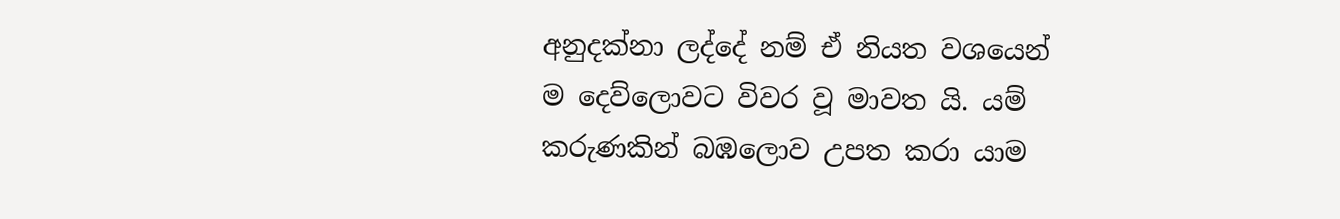අනුදක්නා ලද්දේ නම් ඒ නියත වශයෙන් ම දෙව්ලොවට විවර වූ මාවත යි. යම් කරුණකින් බඹලොව උපත කරා යාම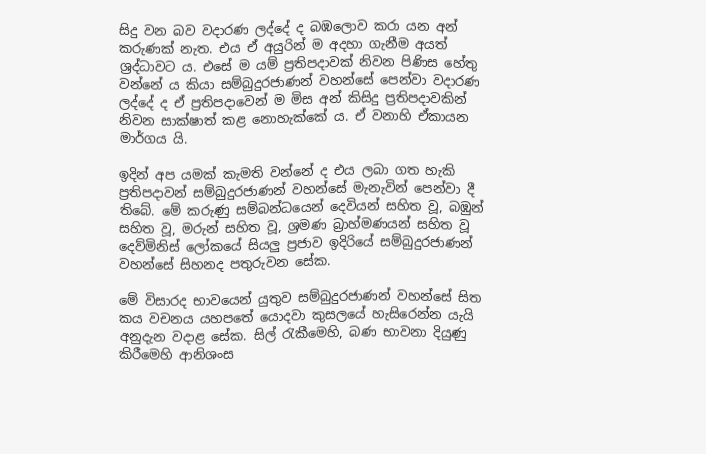සිදු වන බව වදාරණ ලද්දේ ද බඹලොව කරා යන අන් කරුණක් නැත. එය ඒ අයුරින් ම අදහා ගැනීම අයත් ශ්‍රද්ධාවට ය. එසේ ම යම් ප්‍රතිපදාවක් නිවන පිණිස හේතු වන්නේ ය කියා සම්බුදුරජාණන් වහන්සේ පෙන්වා වදාරණ ලද්දේ ද ඒ ප්‍රතිපදාවෙන් ම මිස අන් කිසිදු ප්‍රතිපදාවකින් නිවන සාක්ෂාත් කළ නොහැක්කේ ය. ඒ වනාහි ඒකායන මාර්ගය යි.

ඉදින් අප යමක් කැමති වන්නේ ද එය ලබා ගත හැකි ප්‍රතිපදාවන් සම්බුදුරජාණන් වහන්සේ මැනැවින් පෙන්වා දී තිබේ. මේ කරුණු සම්බන්ධයෙන් දෙවියන් සහිත වූ, බඹුන් සහිත වූ, මරුන් සහිත වූ, ශ්‍රමණ බ්‍රාහ්මණයන් සහිත වූ දෙව්මිනිස් ලෝකයේ සියලු ප්‍රජාව ඉදිරියේ සම්බුදුරජාණන් වහන්සේ සිහනද පතුරුවන සේක.

මේ විසාරද භාවයෙන් යුතුව සම්බුදුරජාණන් වහන්සේ සිත කය වචනය යහපතේ යොදවා කුසලයේ හැසිරෙන්න යැයි අනුදැන වදාළ සේක. සිල් රැකීමෙහි, බණ භාවනා දියුණු කිරීමෙහි ආනිශංස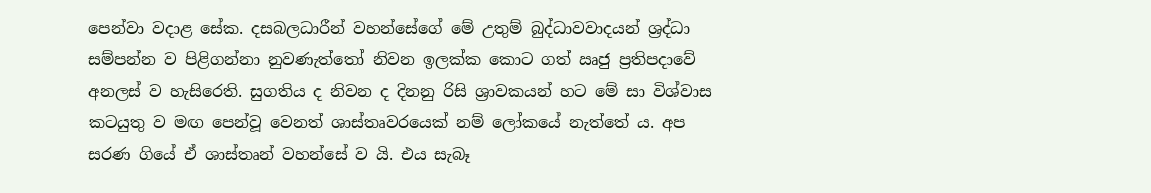පෙන්වා වදාළ සේක. දසබලධාරීන් වහන්සේගේ මේ උතුම් බුද්ධාවවාදයන් ශ්‍රද්ධා සම්පන්න ව පිළිගන්නා නුවණැත්තෝ නිවන ඉලක්ක කොට ගත් ඍජු ප්‍රතිපදාවේ අනලස් ව හැසිරෙති. සුගතිය ද නිවන ද දිනනු රිසි ශ්‍රාවකයන් හට මේ සා විශ්වාස කටයුතු ව මඟ පෙන්වූ වෙනත් ශාස්තෘවරයෙක් නම් ලෝකයේ නැත්තේ ය. අප සරණ ගියේ ඒ ශාස්තෘන් වහන්සේ ව යි. එය සැබෑ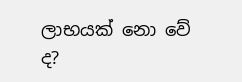ලාභයක් නො වේ ද?